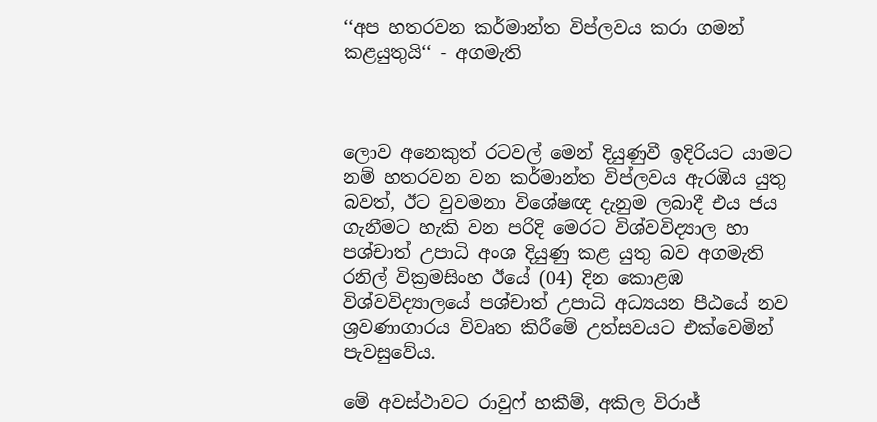‘‘අප හතරවන කර්මාන්ත විප්ලවය කරා ගමන් කළයුතුයි‘‘ - අගමැති



ලොව අනෙකුත් රටවල් මෙන් දියුණුවී ඉදිරියට යාමට නම් හතරවන වන කර්මාන්ත විප්ලවය ඇරඹිය යුතු බවත්, ඊට වුවමනා විශේෂඥ දැනුම ලබාදී එය ජය ගැනීමට හැකි වන පරිදි මෙරට විශ්වවිද්‍යාල හා පශ්චාත් උපාධි අංශ දියුණු කළ යුතු බව අගමැති රනිල් වික්‍රමසිංහ ඊයේ (04) දින කොළඹ විශ්වවිද්‍යාලයේ පශ්චාත් උපාධි අධ්‍යයන පීඨයේ නව ශ්‍රවණාගාරය විවෘත කිරීමේ උත්සවයට එක්වෙමින් පැවසුවේය.

මේ අවස්ථාවට රාවුෆ් හකීම්, අකිල විරාජ්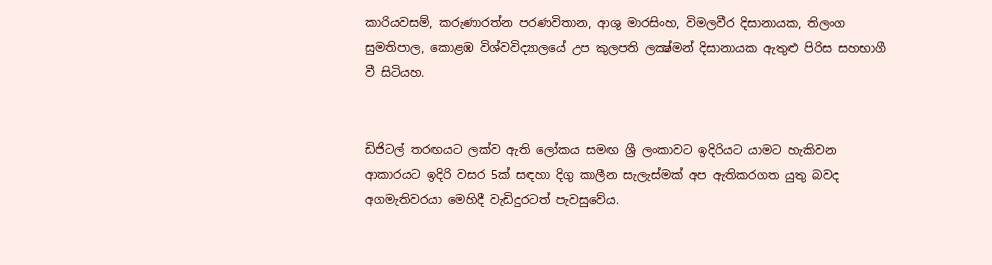කාරියවසම්, කරුණාරත්න පරණවිතාන, ආශු මාරසිංහ, විමලවීර දිසානායක, තිලංග සුමතිපාල, කොළඹ විශ්වවිද්‍යාලයේ උප කුලපති ලක්‍ෂ්මන් දිසානායක ඇතුළු පිරිස සහභාගී වී සිටියහ.


ඩිජිටල් තරඟයට ලක්ව ඇති ලෝකය සමඟ ශ්‍රී ලංකාවට ඉදිරියට යාමට හැකිවන ආකාරයට ඉදිරි වසර 5ක් සඳහා දිගු කාලීන සැලැස්මක් අප ඇතිකරගත යුතු බවද අගමැතිවරයා මෙහිදී වැඩිදුරටත් පැවසුවේය.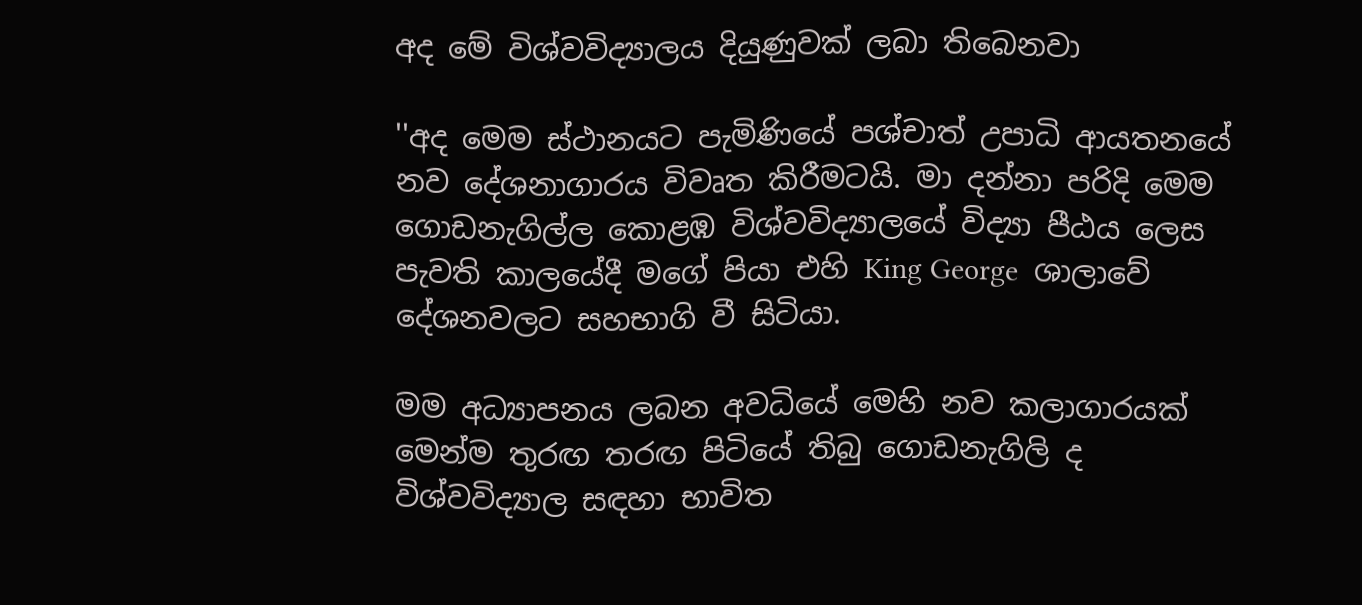අද මේ විශ්වවිද්‍යාලය දියුණුවක් ලබා තිබෙනවා

''අද මෙම ස්ථානයට පැමිණියේ පශ්චාත් උපාධි ආයතනයේ නව දේශනාගාරය විවෘත කිරීමටයි. මා දන්නා පරිදි මෙම ගොඩනැගිල්ල කොළඹ විශ්වවිද්‍යාලයේ විද්‍යා පීඨය ලෙස පැවති කාලයේදී මගේ පියා එහි King George  ශාලාවේ දේශනවලට සහභාගි වී සිටියා.

මම අධ්‍යාපනය ලබන අවධියේ මෙහි නව කලාගාරයක් මෙන්ම තුරඟ තරඟ පිටියේ තිබු ගොඩනැගිලි ද විශ්වවිද්‍යාල සඳහා භාවිත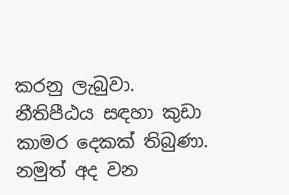කරනු ලැබුවා. නීතිපීඨය සඳහා කුඩා කාමර දෙකක් තිබුණා. නමුත් අද වන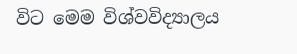විට මෙම විශ්වවිද්‍යාලය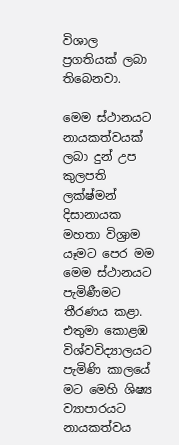විශාල ප්‍රගතියක් ලබා තිබෙනවා.

මෙම ස්ථානයට නායකත්වයක් ලබා දුන් උප කුලපති ලක්ෂ්මන් දිසානායක මහතා විශ්‍රාම යෑමට පෙර මම මෙම ස්ථානයට පැමිණීමට තීරණය කළා.  එතුමා කොළඹ විශ්වවිද්‍යාලයට පැමිණි කාලයේ මට මෙහි ශිෂ්‍ය ව්‍යාපාරයට නායකත්වය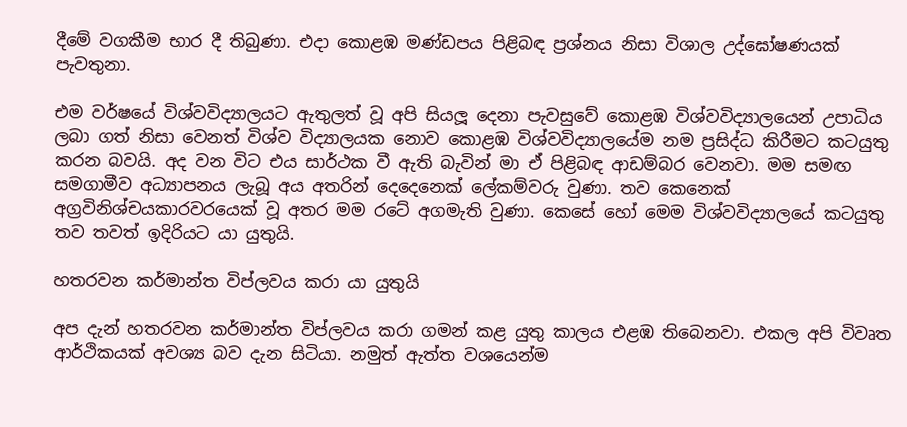දීමේ වගකීම භාර දී තිබුණා. එදා කොළඹ මණ්ඩපය පිළිබඳ ප්‍රශ්නය නිසා විශාල උද්ඝෝෂණයක් පැවතුනා.

එම වර්ෂයේ විශ්වවිද්‍යාලයට ඇතුලත් වූ අපි සියලූ දෙනා පැවසුවේ කොළඹ විශ්වවිද්‍යාලයෙන් උපාධිය ලබා ගත් නිසා වෙනත් විශ්ව විද්‍යාලයක නොව කොළඹ විශ්වවිද්‍යාලයේම නම ප්‍රසිද්ධ කිරීමට කටයුතු කරන බවයි. අද වන විට එය සාර්ථක වී ඇති බැවින් මා ඒ පිළිබඳ ආඩම්බර වෙනවා. මම සමඟ සමගාමීව අධ්‍යාපනය ලැබූ අය අතරින් දෙදෙනෙක් ලේකම්වරු වුණා. තව කෙනෙක් අග්‍රවිනිශ්චයකාරවරයෙක් වූ අතර මම රටේ අගමැති වුණා. කෙසේ හෝ මෙම විශ්වවිද්‍යාලයේ කටයුතු තව තවත් ඉදිරියට යා යුතුයි.

හතරවන කර්මාන්ත විප්ලවය කරා යා යුතුයි

අප දැන් හතරවන කර්මාන්ත විප්ලවය කරා ගමන් කළ යුතු කාලය එළඹ තිබෙනවා. එකල අපි විවෘත ආර්ථිකයක් අවශ්‍ය බව දැන සිටියා. නමුත් ඇත්ත වශයෙන්ම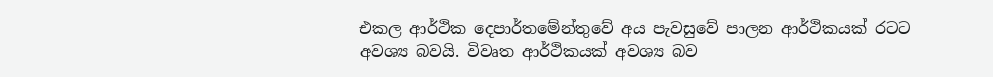එකල ආර්ථික දෙපාර්තමේන්තුවේ අය පැවසුවේ පාලන ආර්ථිකයක් රටට අවශ්‍ය බවයි. විවෘත ආර්ථිකයක් අවශ්‍ය බව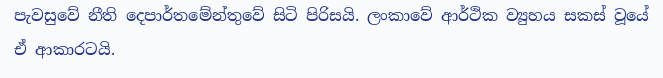පැවසුවේ නීති දෙපාර්තමේන්තුවේ සිටි පිරිසයි. ලංකාවේ ආර්ථික ව්‍යුහය සකස් වූයේ ඒ ආකාරටයි.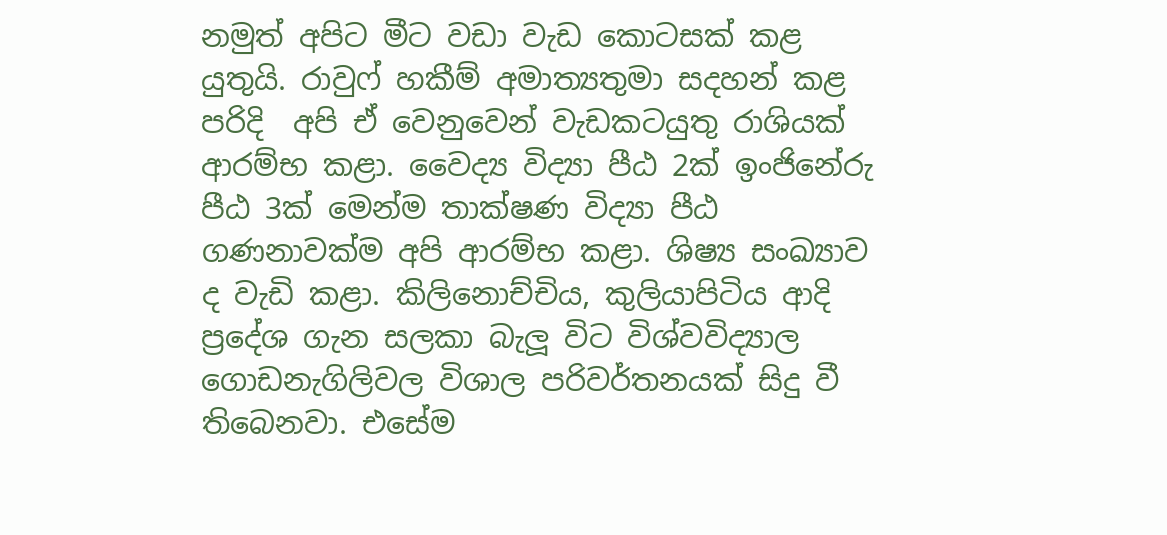නමුත් අපිට මීට වඩා වැඩ කොටසක් කළ යුතුයි. රාවුෆ් හකීම් අමාත්‍යතුමා සදහන් කළ පරිදි  අපි ඒ වෙනුවෙන් වැඩකටයුතු රාශියක් ආරම්භ කළා. වෛද්‍ය විද්‍යා පීඨ 2ක් ඉංජිනේරු පීඨ 3ක් මෙන්ම තාක්ෂණ විද්‍යා පීඨ ගණනාවක්ම අපි ආරම්භ කළා. ශිෂ්‍ය සංඛ්‍යාව ද වැඩි කළා. කිලිනොච්චිය, කුලියාපිටිය ආදි ප්‍රදේශ ගැන සලකා බැලූ විට විශ්වවිද්‍යාල ගොඩනැගිලිවල විශාල පරිවර්තනයක් සිදු වී තිබෙනවා. එසේම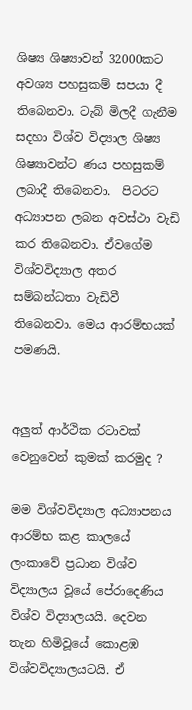ශිෂ්‍ය ශිෂ්‍යාවන් 32000කට අවශ්‍ය පහසුකම් සපයා දී තිබෙනවා. ටැබ් මිලදී ගැනීම සදහා විශ්ව විද්‍යාල ශිෂ්‍ය ශිෂ්‍යාවන්ට ණය පහසුකම් ලබාදී තිබෙනවා.  පිටරට අධ්‍යාපන ලබන අවස්ථා වැඩි කර තිබෙනවා. ඒවගේම විශ්වවිද්‍යාල අතර සම්බන්ධතා වැඩිවී තිබෙනවා. මෙය ආරම්භයක් පමණයි.


අලුත් ආර්ථික රටාවක් වෙනුවෙන් කුමක් කරමුද ?

මම විශ්වවිද්‍යාල අධ්‍යාපනය ආරම්භ කළ කාලයේ ලංකාවේ ප්‍රධාන විශ්ව විද්‍යාලය වූයේ පේරාදෙණිය විශ්ව විද්‍යාලයයි. දෙවන තැන හිමිවූයේ කොළඹ විශ්වවිද්‍යාලයටයි. ඒ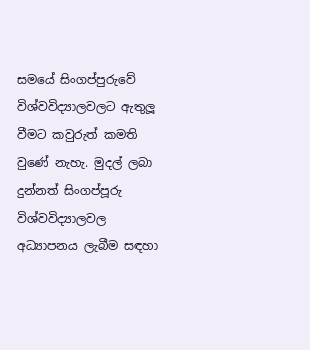සමයේ සිංගප්පුරුවේ විශ්වවිද්‍යාලවලට ඇතුලූ වීමට කවුරුත් කමති වුණේ නැහැ. මුදල් ලබා දුන්නත් සිංගප්පූරු විශ්වවිද්‍යාලවල අධ්‍යාපනය ලැබීම සඳහා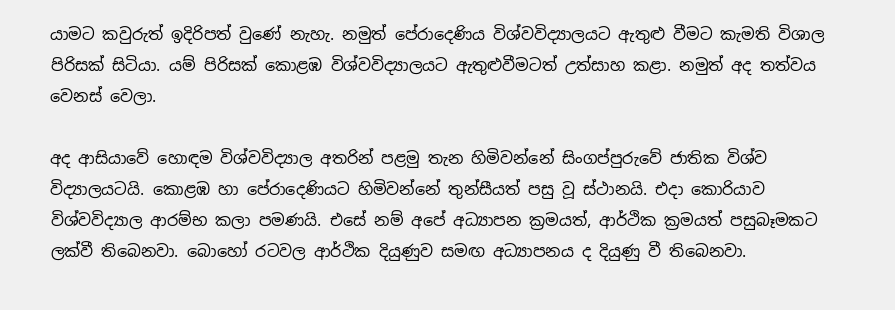යාමට කවුරුත් ඉදිරිපත් වුණේ නැහැ. නමුත් පේරාදෙණිය විශ්වවිද්‍යාලයට ඇතුළු වීමට කැමති විශාල පිරිසක් සිටියා. යම් පිරිසක් කොළඹ විශ්වවිද්‍යාලයට ඇතුළුවීමටත් උත්සාහ කළා. නමුත් අද තත්වය වෙනස් වෙලා.

අද ආසියාවේ හොඳම විශ්වවිද්‍යාල අතරින් පළමු තැන හිමිවන්නේ සිංගප්පුරුවේ ජාතික විශ්ව විද්‍යාලයටයි. කොළඹ හා පේරාදෙණියට හිමිවන්නේ තුන්සීයත් පසු වූ ස්ථානයි. එදා කොරියාව විශ්වවිද්‍යාල ආරම්භ කලා පමණයි. එසේ නම් අපේ අධ්‍යාපන ක්‍රමයත්, ආර්ථික ක්‍රමයත් පසුබෑමකට ලක්වී තිබෙනවා. බොහෝ රටවල ආර්ථික දියුණුව සමඟ අධ්‍යාපනය ද දියුණු වී තිබෙනවා.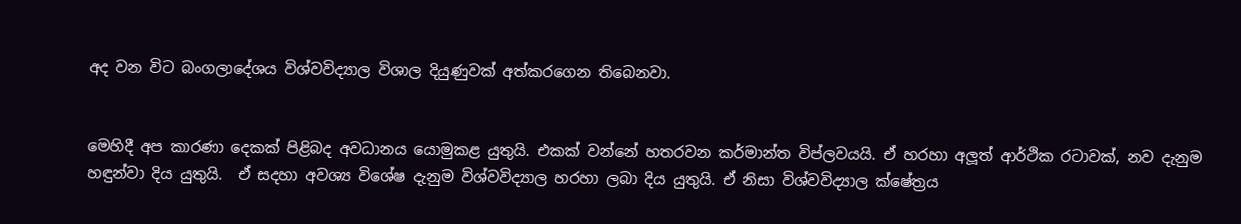අද වන විට බංගලාදේශය විශ්වවිද්‍යාල විශාල දියුණුවක් අත්කරගෙන තිබෙනවා.


මෙහිදී අප කාරණා දෙකක් පිළිබද අවධානය යොමුකළ යුතුයි. එකක් වන්නේ හතරවන කර්මාන්ත විප්ලවයයි. ඒ හරහා අලූත් ආර්ථික රටාවක්, නව දැනුම හඳුන්වා දිය යුතුයි.  ඒ සදහා අවශ්‍ය විශේෂ දැනුම විශ්වවිද්‍යාල හරහා ලබා දිය යුතුයි. ඒ නිසා විශ්වවිද්‍යාල ක්ෂේත්‍රය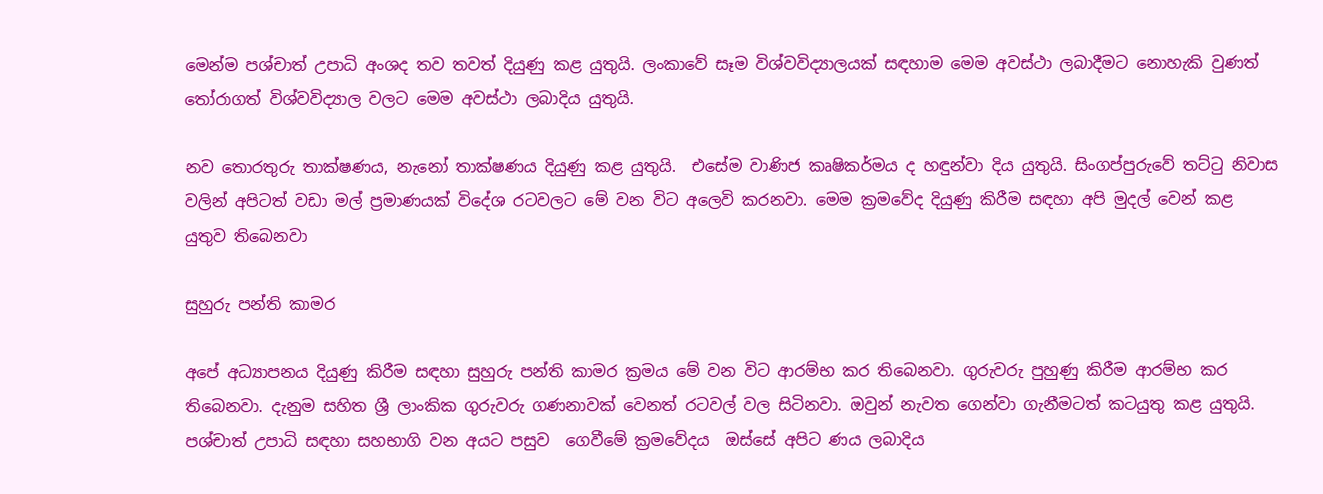මෙන්ම පශ්චාත් උපාධි අංශද තව තවත් දියුණු කළ යුතුයි. ලංකාවේ සෑම විශ්වවිද්‍යාලයක් සඳහාම මෙම අවස්ථා ලබාදීමට නොහැකි වුණත් තෝරාගත් විශ්වවිද්‍යාල වලට මෙම අවස්ථා ලබාදිය යුතුයි.

නව තොරතුරු තාක්ෂණය, නැනෝ තාක්ෂණය දියුණු කළ යුතුයි.  එසේම වාණිජ කෘෂිකර්මය ද හඳුන්වා දිය යුතුයි. සිංගප්පුරුවේ තට්ටු නිවාස වලින් අපිටත් වඩා මල් ප්‍රමාණයක් විදේශ රටවලට මේ වන විට අලෙවි කරනවා. මෙම ක්‍රමවේද දියුණු කිරීම සඳහා අපි මුදල් වෙන් කළ යුතුව තිබෙනවා

සුහුරු පන්ති කාමර

අපේ අධ්‍යාපනය දියුණු කිරීම සඳහා සුහුරු පන්ති කාමර ක්‍රමය මේ වන විට ආරම්භ කර තිබෙනවා. ගුරුවරු පුහුණු කිරීම ආරම්භ කර තිබෙනවා. දැනුම සහිත ශ්‍රී ලාංකික ගුරුවරු ගණනාවක් වෙනත් රටවල් වල සිටිනවා. ඔවුන් නැවත ගෙන්වා ගැනීමටත් කටයුතු කළ යුතුයි. පශ්චාත් උපාධි සඳහා සහභාගි වන අයට පසුව  ගෙවීමේ ක්‍රමවේදය  ඔස්සේ අපිට ණය ලබාදිය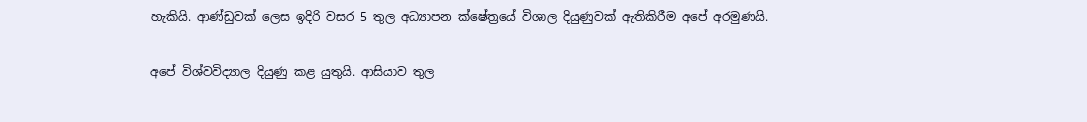හැකියි. ආණ්ඩුවක් ලෙස ඉදිරි වසර 5 තුල අධ්‍යාපන ක්ෂේත්‍රයේ විශාල දියුණුවක් ඇතිකිරීම අපේ අරමුණයි.

අපේ විශ්වවිද්‍යාල දියුණු කළ යුතුයි. ආසියාව තුල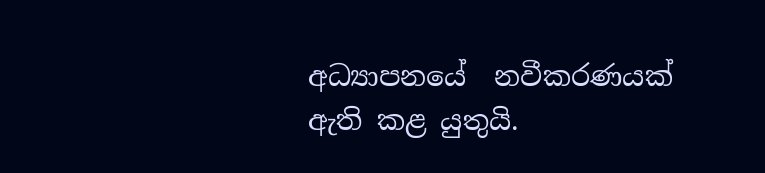අධ්‍යාපනයේ  නවීකරණයක් ඇති කළ යුතුයි.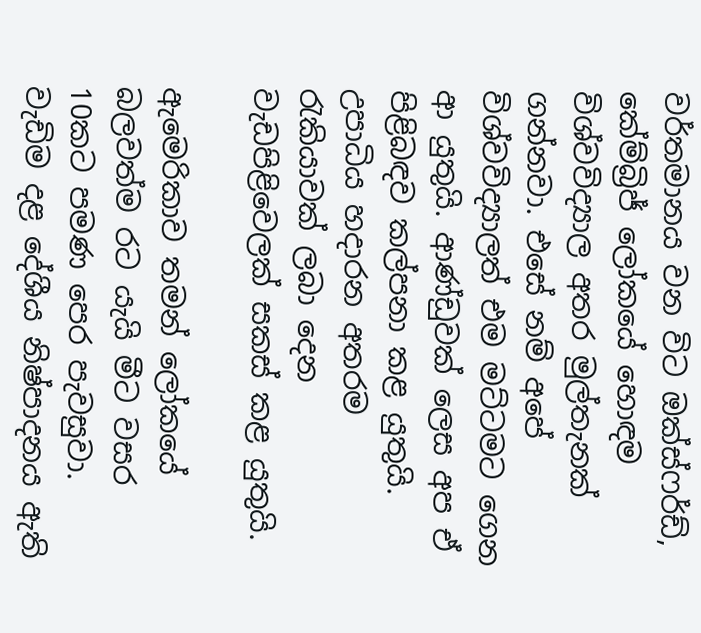වර්තමානය වන විට ඔක්ස්ෆර්ඩ්, කේම්බ්‍රිජ් ලෝකයේ හොඳම විශ්වවිද්‍යාල අතර මුල්තැනක් ගන්නවා. එසේ නම් අපේ විශ්වවිද්‍යාලත් එම මට්ටමට ගෙන ආ යුතුයි. ආණ්ඩුවක් ලෙස අප ඒ පිළිබඳව කල්පනා කළ යුතුයි. උපාධිය හදාරන අතරම රැකියාවක් ලබා දෙන වැඩපිළිවෙලක් සකස් කළ යුතුයි.

ඇමෙරිකාව තමන් ලෝකයේ බලවත්ම රට යැයි මීට වසර 10කට පමණ පෙර පැවසුවා. වැඩිම දළ දේශීය නිෂ්පාදනය ඇති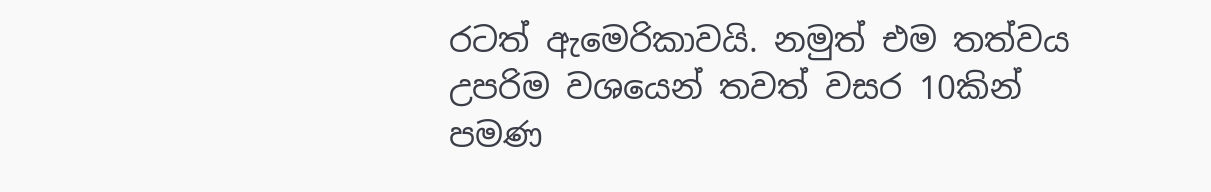රටත් ඇමෙරිකාවයි. නමුත් එම තත්වය උපරිම වශයෙන් තවත් වසර 10කින් පමණ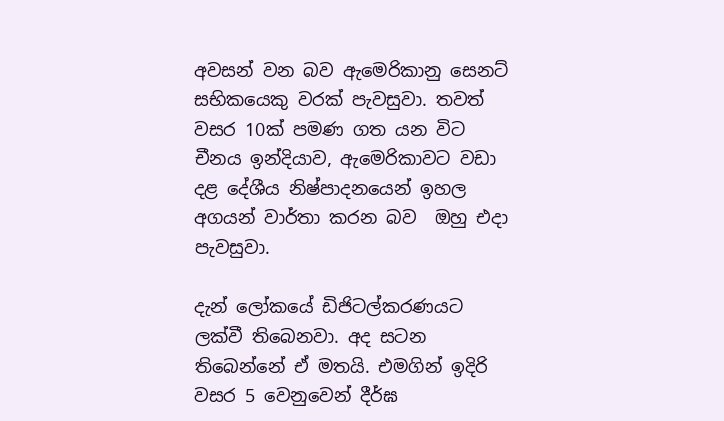අවසන් වන බව ඇමෙරිකානු සෙනට් සභිකයෙකු වරක් පැවසුවා. තවත් වසර 10ක් පමණ ගත යන විට චීනය ඉන්දියාව, ඇමෙරිකාවට වඩා දළ දේශීය නිෂ්පාදනයෙන් ඉහල අගයන් වාර්තා කරන බව  ඔහු එදා පැවසුවා.

දැන් ලෝකයේ ඩිජිටල්කරණයට ලක්වී තිබෙනවා. අද සටන තිබෙන්නේ ඒ මතයි. එමගින් ඉදිරි වසර 5 වෙනුවෙන් දීර්ඝ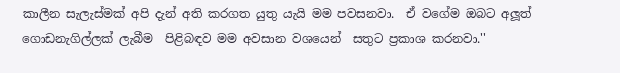කාලීන සැලැස්මක් අපි දැන් අති කරගත යුතු යැයි මම පවසනවා.  ඒ වගේම ඔබට අලූත් ගොඩනැගිල්ලක් ලැබීම  පිළිබඳව මම අවසාන වශයෙන්  සතුට ප්‍රකාශ කරනවා.''